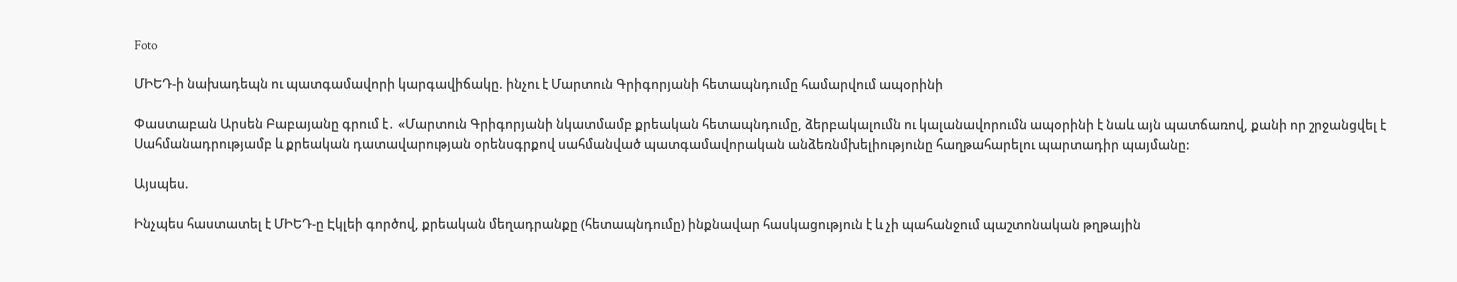Foto

ՄԻԵԴ-ի նախադեպն ու պատգամավորի կարգավիճակը. ինչու է Մարտուն Գրիգորյանի հետապնդումը համարվում ապօրինի

Փաստաբան Արսեն Բաբայանը գրում է․ «Մարտուն Գրիգորյանի նկատմամբ քրեական հետապնդումը, ձերբակալումն ու կալանավորումն ապօրինի է նաև այն պատճառով, քանի որ շրջանցվել է Սահմանադրությամբ և քրեական դատավարության օրենսգրքով սահմանված պատգամավորական անձեռնմխելիությունը հաղթահարելու պարտադիր պայմանը:

Այսպես.

Ինչպես հաստատել է ՄԻԵԴ-ը Էկլեի գործով, քրեական մեղադրանքը (հետապնդումը) ինքնավար հասկացություն է և չի պահանջում պաշտոնական թղթային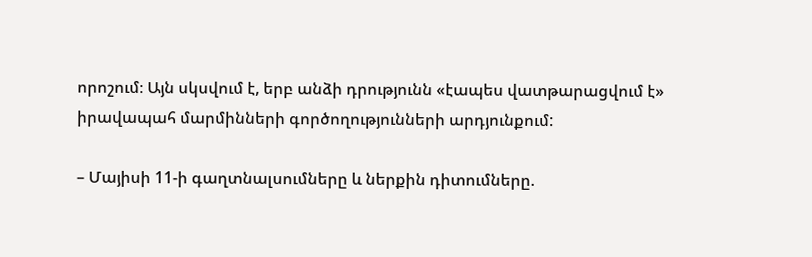որոշում։ Այն սկսվում է, երբ անձի դրությունն «էապես վատթարացվում է» իրավապահ մարմինների գործողությունների արդյունքում:

– Մայիսի 11-ի գաղտնալսումները և ներքին դիտումները.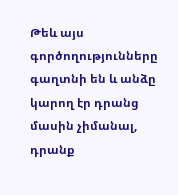Թեև այս գործողությունները գաղտնի են և անձը կարող էր դրանց մասին չիմանալ, դրանք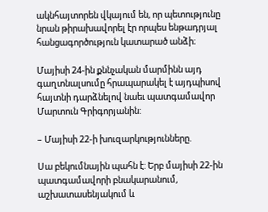ակնհայտորեն վկայում են, որ պետությունը նրան թիրախավորել էր որպես ենթադրյալ հանցագործություն կատարած անձի։

Մայիսի 24-ին քննչական մարմինն այդ գաղտնալսումը հրապարակել է այդպիսով հայտնի դարձնելով նաեւ պատգամավոր Մարտուն Գրիգորյանին:

– Մայիսի 22-ի խուզարկությունները.

Սա բեկումնային պահն է: Երբ մայիսի 22-ին պատգամավորի բնակարանում, աշխատասենյակում և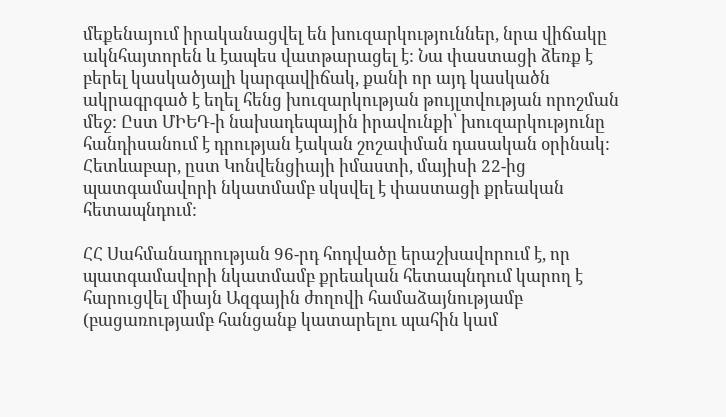մեքենայում իրականացվել են խուզարկություններ, նրա վիճակը ակնհայտորեն և էապես վատթարացել է: Նա փաստացի ձեռք է բերել կասկածյալի կարգավիճակ, քանի որ այդ կասկածն ակրագրգած է եղել հենց խուզարկության թույլտվության որոշման մեջ: Ըստ ՄԻԵԴ-ի նախադեպային իրավունքի՝ խուզարկությունը հանդիսանում է դրության էական շոշափման դասական օրինակ: Հետևաբար, ըստ Կոնվենցիայի իմաստի, մայիսի 22-ից պատգամավորի նկատմամբ սկսվել է փաստացի քրեական հետապնդում:

ՀՀ Սահմանադրության 96-րդ հոդվածը երաշխավորում է, որ պատգամավորի նկատմամբ քրեական հետապնդում կարող է հարուցվել միայն Ազգային ժողովի համաձայնությամբ (բացառությամբ հանցանք կատարելու պահին կամ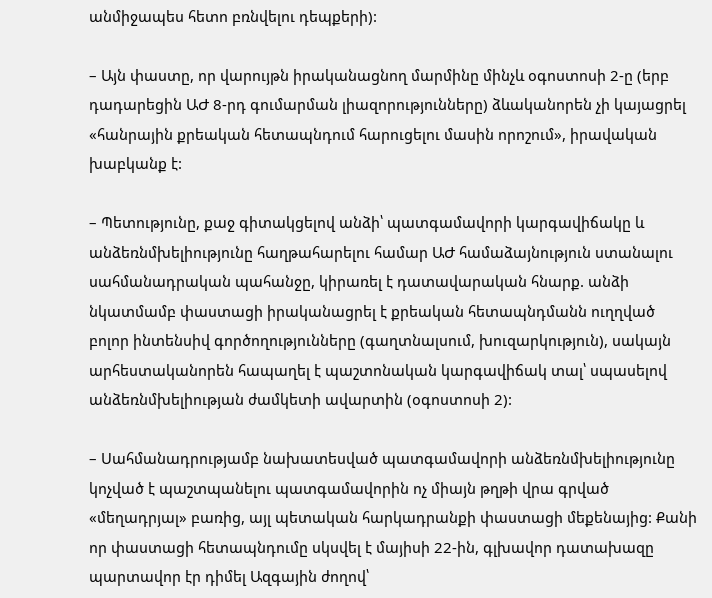անմիջապես հետո բռնվելու դեպքերի):

– Այն փաստը, որ վարույթն իրականացնող մարմինը մինչև օգոստոսի 2-ը (երբ դադարեցին ԱԺ 8-րդ գումարման լիազորությունները) ձևականորեն չի կայացրել «հանրային քրեական հետապնդում հարուցելու մասին որոշում», իրավական խաբկանք է:

– Պետությունը, քաջ գիտակցելով անձի՝ պատգամավորի կարգավիճակը և անձեռնմխելիությունը հաղթահարելու համար ԱԺ համաձայնություն ստանալու սահմանադրական պահանջը, կիրառել է դատավարական հնարք. անձի նկատմամբ փաստացի իրականացրել է քրեական հետապնդմանն ուղղված բոլոր ինտենսիվ գործողությունները (գաղտնալսում, խուզարկություն), սակայն արհեստականորեն հապաղել է պաշտոնական կարգավիճակ տալ՝ սպասելով անձեռնմխելիության ժամկետի ավարտին (օգոստոսի 2):

– Սահմանադրությամբ նախատեսված պատգամավորի անձեռնմխելիությունը կոչված է պաշտպանելու պատգամավորին ոչ միայն թղթի վրա գրված «մեղադրյալ» բառից, այլ պետական հարկադրանքի փաստացի մեքենայից: Քանի որ փաստացի հետապնդումը սկսվել է մայիսի 22-ին, գլխավոր դատախազը պարտավոր էր դիմել Ազգային ժողով՝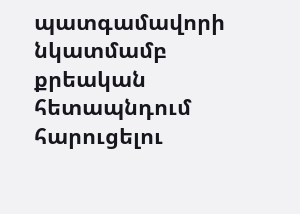պատգամավորի նկատմամբ քրեական հետապնդում հարուցելու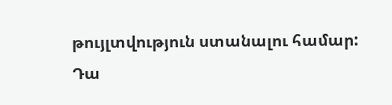թույլտվություն ստանալու համար: Դա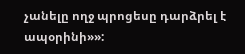չանելը ողջ պրոցեսը դարձրել է ապօրինի»»: